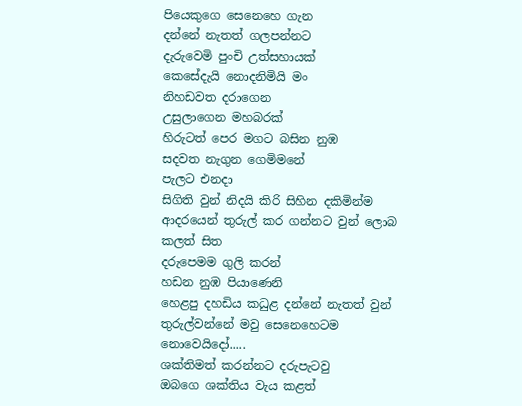පියෙකුගෙ සෙනෙහෙ ගැන
දන්නේ නැතත් ගලපන්නට
දැරුවෙමි පුංචි උත්සහායක්
කෙසේදැයි නොදනිමියි මං
නිහඩවත දරාගෙන
උසුලාගෙන මහබරක්
හිරුටත් පෙර මගට බසින නුඹ
සදවත නැගුන ගෙමිමනේ
පැලට එනදා
සිගිති වුන් නිදයි කිරි සිහින දකිමින්ම
ආදරයෙන් තුරුල් කර ගන්නට වුන් ලොබ කලත් සිත
දරුපෙමම ගුලි කරන්
හඩන නුඹ පියාණෙනි
හෙළපු දහඩිය කධුළ දන්නේ නැතත් වුන්
තුරුල්වන්නේ මවු සෙනෙහෙටම නොවෙයිදෝ.....
ශක්තිමත් කරන්නට දරුපැටවු
ඔබගෙ ශක්තිය වැය කළත්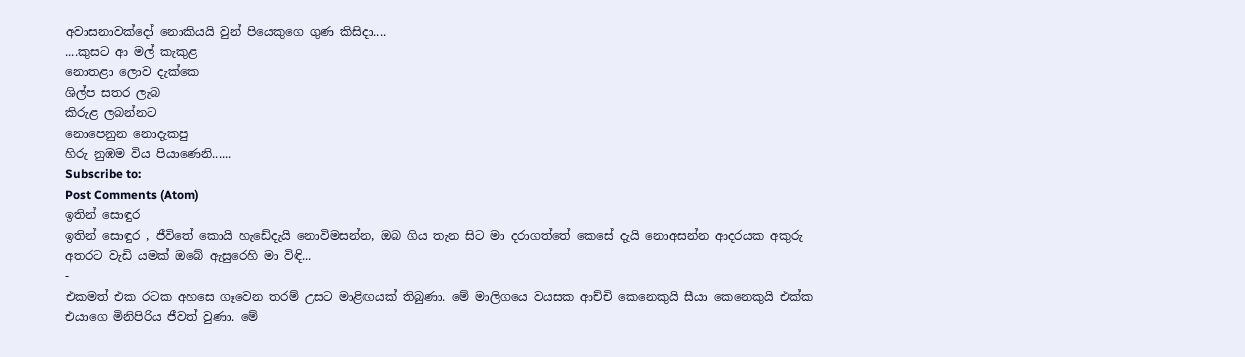අවාසනාවක්දෝ නොකියයි වුන් පියෙකුගෙ ගුණ කිසිදා....
....කුසට ආ මල් කැකුළ
නොතළා ලොව දැක්කෙ
ශිල්ප සතර ලැබ
කිරුළ ලබන්නට
නොපෙනුන නොදැකපු
හිරු නුඹම විය පියාණෙනි......
Subscribe to:
Post Comments (Atom)
ඉතින් සොඳුර
ඉතින් සොඳුර , ජීවිතේ කොයි හැඩේදැයි නොවිමසන්න, ඔබ ගිය තැන සිට මා දරාගත්තේ කෙසේ දැයි නොඅසන්න ආදරයක අකුරු අතරට වැඩි යමක් ඔබේ ඇසුරෙහි මා විඳි...
-
එකමත් එක රටක අහසෙ ගෑවෙන තරම් උසට මාළිඟයක් තිබුණා. මේ මාලිගයෙ වයසක ආච්චි කෙනෙකුයි සීයා කෙනෙකුයි එක්ක එයාගෙ මිනිපිරිය ජීවත් වුණා. මේ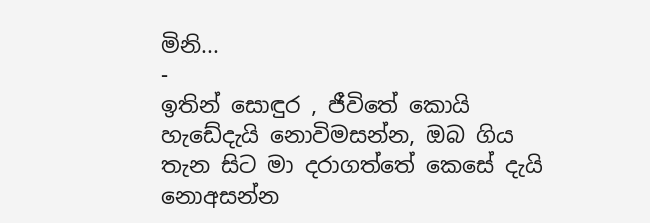මිනි...
-
ඉතින් සොඳුර , ජීවිතේ කොයි හැඩේදැයි නොවිමසන්න, ඔබ ගිය තැන සිට මා දරාගත්තේ කෙසේ දැයි නොඅසන්න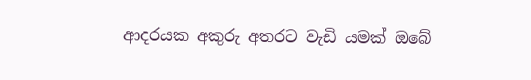ආදරයක අකුරු අතරට වැඩි යමක් ඔබේ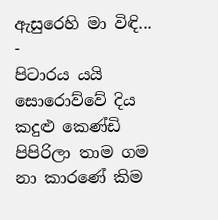ඇසුරෙහි මා විඳි...
-
පිටාරය යයි සොරොව්වේ දිය කදුළු කෙණ්ඩි පිපිරිලා තාම ගම නා කාරණේ කිම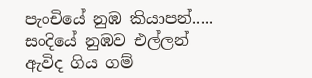පැංචියේ නුඹ කියාපන්..... සංදියේ නුඹව එල්ලන් ඇවිද ගිය ගම්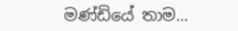මණ්ඩියේ තාම...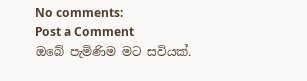No comments:
Post a Comment
ඔබේ පැමිණිම මට සවියක්.